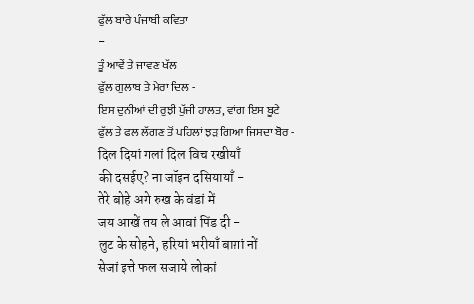ਫੁੱਲ ਬਾਰੇ ਪੰਜਾਬੀ ਕਵਿਤਾ
-
ਤੂੰ ਆਵੇਂ ਤੇ ਜਾਵਣ ਖੱਲ
ਫੁੱਲ ਗੁਲਾਬ ਤੇ ਮੇਰਾ ਦਿਲ -
ਇਸ ਦੁਨੀਆਂ ਦੀ ਰੁਝੀ ਪੁੱਜੀ ਹਾਲਤ, ਵਾਂਗ ਇਸ ਬੂਟੇ
ਫੁੱਲ ਤੇ ਫਲ ਲੱਗਣ ਤੋਂ ਪਹਿਲਾਂ ਝੜ ਗਿਆ ਜਿਸਦਾ ਬੋਰ -
दिल दियां गलां दिल विच रखीयाँ
की दसईए? ना जॉइन दसियायाँ -
तेरे बोहे अगे रुख के वंडां में
जय आखें तय ले आवां पिंड दी -
लुट के सोहने, हरियां भरीयाँ बाग़ां नों
सेजां इत्ते फल सजाये लोकां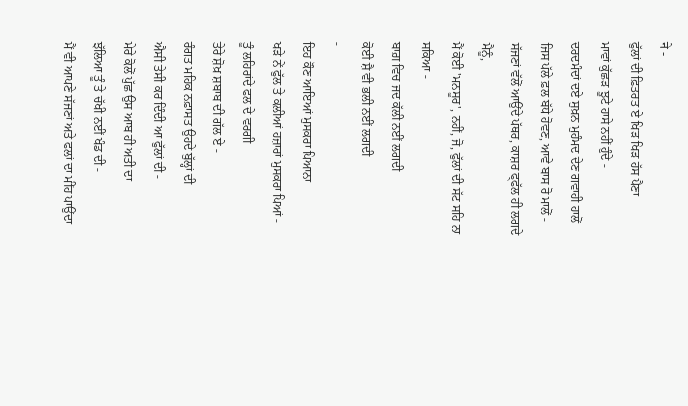ने -
ਫੁੱਲਾਂ ਦੀ ਫ਼ਿਤਰਤ ਏ ਖਿੜ ਖਿੜ ਹੱਸ ਪੈਣਾ
ਮਾਵਾਂ ਕੁੱਛੜ ਝੂਟੇ ਹਾਸੇ ਨਹੀਂ ਹੁੰਦੇ -
ਦਰਦਮੰਦਾਂ ਦਏ ਸੁਖ਼ਨ ਮੁਹੰਮਦ ਦੇਣ ਗਵਾਹੀ ਹਾਲੋਂ
ਜਿਸ ਪੱਲੇ ਫ਼ਲ ਬੱਧੇ ਹੋਵਣ, ਆਵੇ ਬਾਸ ਰੋ ਮਾਲੋਂ -
ਸੱਜਣਾਂ ਵੱਲੋਂ ਆਉਂਦੇ ਪੱਥਰ, ਕਾਸ਼ਰ ਫ੍ਫੱਲ ਹੀ ਲਗਦੇ ਮੈਨੂੰ,
ਮੈਂ ਕੋਈ 'ਮਨਸੂਰ', ਨਹੀਂ, ਜੋ, ਫੁੱਲਾਂ ਦੀ ਸੱਟ ਸਹਿ ਨਾ ਸਕਿਆ -
ਬਾਗ਼ ਵਿਚ ਜਦ ਕੱਲੀ ਨਈਂ ਲਗਦੀ
ਕੋਈ ਸ਼ੈ ਵੀ ਭਲੀ ਨਈਂ ਲਗਦੀ
-
ਇਹ ਕੌਣ ਆਇਆਂ ਮੁਸਕਰਾ ਪਿਆਨਾ
ਖੜੇ ਨੇਂ ਫੁੱਲ ਤੇ ਕਲੀਆਂ ਹਜ਼ਾਰਾਂ ਮੁਸਕਰਾ ਪਿਆਂ -
ਤੂੰ ਲਹਿਰਾਂਦੇ ਫਲ ਦੇ ਵਰਗੀ
ਤੇਰੇ ਸ਼ੋਖ਼ ਸ਼ਬਾਬ ਦੀ ਗੱਲ ਏ -
ਰੰਗਤ ਮਹਿਕ ਨਫ਼ਾਸਤ ਉਹਦੇ ਬੁੱਲ੍ਹਾਂ ਦੀ
ਐਸੀ ਤੇਸੀ ਕਰ ਦਿੰਦੀ ਆ ਫੁੱਲਾਂ ਦੀ -
ਮੇਰੇ ਕੋਲੋਂ ਪੁੱਛ ਉਸ ਆਬ ਹੀ ਅਤੀ ਦਾ
ਝੱਲਿਆ ਤੂੰ ਤੇ ਚੱਖੀ ਨਈਂ ਖੰਡ ਦੀ -
ਮੈਂ ਵੀ ਆਪਣੇ ਸੱਜਣਾਂ ਅਤੇ ਫਲਾਂ ਦਾ ਮੀਂਹ ਪਾਉਂਦਾ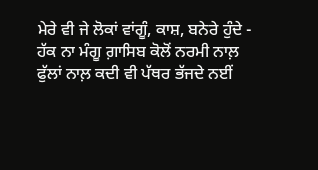ਮੇਰੇ ਵੀ ਜੇ ਲੋਕਾਂ ਵਾਂਗੂੰ, ਕਾਸ਼, ਬਨੇਰੇ ਹੁੰਦੇ -
ਹੱਕ ਨਾ ਮੰਗੂ ਗ਼ਾਸਿਬ ਕੋਲੋਂ ਨਰਮੀ ਨਾਲ਼
ਫੁੱਲਾਂ ਨਾਲ਼ ਕਦੀ ਵੀ ਪੱਥਰ ਭੱਜਦੇ ਨਈਂ